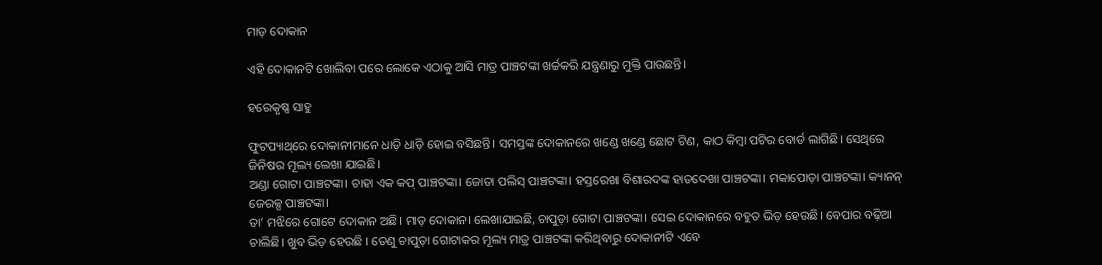ମାଡ଼ ଦୋକାନ

ଏହି ଦୋକାନଟି ଖୋଲିବା ପରେ ଲୋକେ ଏଠାକୁ ଆସି ମାତ୍ର ପାଞ୍ଚଟଙ୍କା ଖର୍ଚ୍ଚକରି ଯନ୍ତ୍ରଣାରୁ ମୁକ୍ତି ପାଉଛନ୍ତି।

ହରେକୃଷ୍ଣ ସାହୁ

ଫୁଟପ୍ୟାଥ୍‌ରେ ଦୋକାନୀମାନେ ଧାଡ଼ି ଧାଡ଼ି ହୋଇ ବସିଛନ୍ତି। ସମସ୍ତଙ୍କ ଦୋକାନରେ ଖଣ୍ଡେ ଖଣ୍ଡେ ଛୋଟ ଟିଣ, କାଠ କିମ୍ବା ପଟିର ବୋର୍ଡ ଲାଗିଛି। ସେଥିରେ ଜିନିଷର ମୂଲ୍ୟ ଲେଖା ଯାଇଛି।
ଅଣ୍ଡା ଗୋଟା ପାଞ୍ଚଟଙ୍କା। ଚାହା ଏକ କପ୍ ପାଞ୍ଚଟଙ୍କା। ଜୋତା ପଲିସ୍ ପାଞ୍ଚଟଙ୍କା। ହସ୍ତରେଖା ବିଶାରଦଙ୍କ ହାତଦେଖା ପାଞ୍ଚଟଙ୍କା। ମକାପୋଡ଼ା ପାଞ୍ଚଟଙ୍କା। କ୍ୟାନନ୍ ଜେରକ୍ସ ପାଞ୍ଚଟଙ୍କା।
ତା’ ମଝିରେ ଗୋଟେ ଦୋକାନ ଅଛି। ମାଡ଼ ଦୋକାନ। ଲେଖାଯାଇଛି, ଚାପୁଡ଼ା ଗୋଟା ପାଞ୍ଚଟଙ୍କା। ସେଇ ଦୋକାନରେ ବହୁତ ଭିଡ଼ ହେଉଛି। ବେପାର ବଢ଼ିଆ ଚାଲିଛି। ଖୁବ ଭିଡ଼ ହେଉଛି । ତେଣୁ ଚାପୁଡ଼ା ଗୋଟାକର ମୂଲ୍ୟ ମାତ୍ର ପାଞ୍ଚଟଙ୍କା କରିଥିବାରୁ ଦୋକାନୀଟି ଏବେ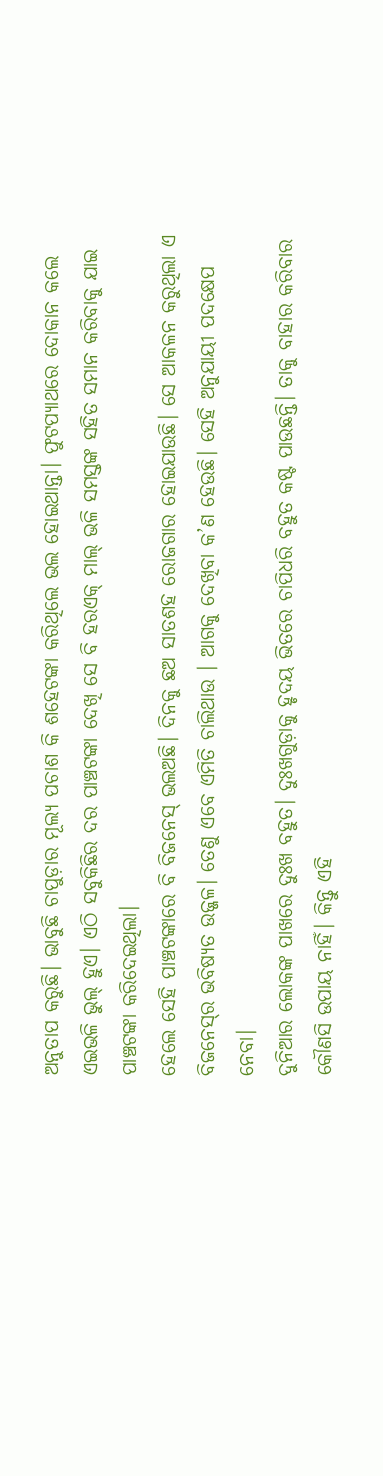ଅନୁତାପ କରୁଛି। ଭାବୁଛି ଚାପୁଡ଼ାର ମୂଲ୍ୟ ପଚାଶ କି ଶହେଟଙ୍କା କରିଥିଲେ ଭଲ ହୋଇଥାନ୍ତା। ଫୁଟପ୍ୟାଥରେ ଦୋକାନ କଲେ ଏଇଭଳି ଭୁଲ୍ ହୁଏ। ଏଠି ସବୁକିଛିର ଦର ପାଞ୍ଚଟଙ୍କା ଦେଖି ସେ ବି ହରଏକ୍ ମାଲ୍ ଭଳି ସମସ୍ତଙ୍କ ସହିତ ସମାନ କରିବାକୁ ଯାଇ ପାଞ୍ଚଟଙ୍କା କରିଦେଇଥିଲା।
ହେଲେ ସେହି ପାଞ୍ଚଟଙ୍କାରେ ବି ବିଜନେସ୍ ଭଲଅଛି। ଦିନକୁ ଛଅ ସାତଶହ ରୋଜଗାର ହୋଇଯାଉଛି। ସେ ଆକଳନ କରୁଥିଲା ଏ ବିଜନେସ୍‌ର ଭବିଷ୍ୟତ ଉଜ୍ଜଳ। ତେଣୁ ଏବେ ଏମିତି ଚାଲିଥାଉ । ଆଗକୁ ଦେଖିବା କ’ଣ ହେଉଛି। ସେହି ଅନୁଯାୟୀ ପଦକ୍ଷେପ ନେବା।
ଦୁନିଆର ଲୋକଙ୍କ ପାଖରେ ଦୁଃଖ ବହୁତ। ଦୁଃଖଗୁଡ଼ାକୁ ହୃଦୟ ଭିତରେ ଚାପିଧରି ବହୁତ କଷ୍ଟ ପାଉଛନ୍ତି। ତାକୁ ବାହାର କରିବାର କୌଣସି ଉପାୟ ନାହିଁ। କିନ୍ତୁ ଏହି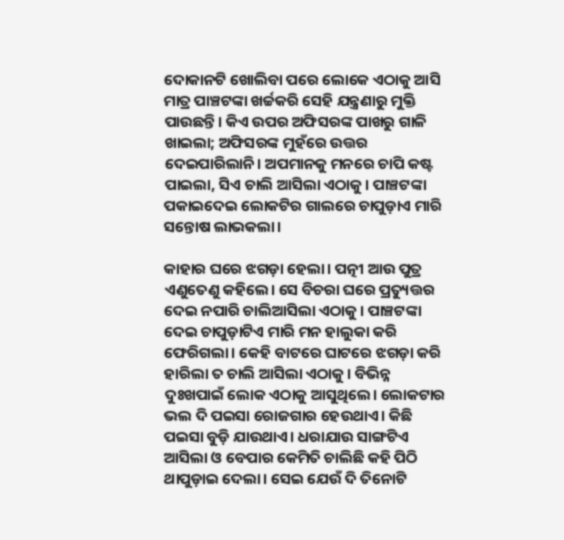ଦୋକାନଟି ଖୋଲିବା ପରେ ଲୋକେ ଏଠାକୁ ଆସି ମାତ୍ର ପାଞ୍ଚଟଙ୍କା ଖର୍ଚ୍ଚକରି ସେହି ଯନ୍ତ୍ରଣାରୁ ମୁକ୍ତି ପାଉଛନ୍ତି। କିଏ ଉପର ଅଫିସରଙ୍କ ପାଖରୁ ଗାଳି ଖାଇଲା; ଅଫିସରଙ୍କ ମୁହଁରେ ଉତ୍ତର ଦେଇପାରିଲାନି। ଅପମାନକୁ ମନରେ ଚାପି କଷ୍ଟ ପାଇଲା, ସିଏ ଚାଲି ଆସିଲା ଏଠାକୁ। ପାଞ୍ଚଟଙ୍କା ପକାଇଦେଇ ଲୋକଟିର ଗାଲରେ ଚାପୁଡ଼ାଏ ମାରି ସନ୍ତୋଷ ଲାଭକଲା।

କାହାର ଘରେ ଝଗଡ଼ା ହେଲା। ପତ୍ନୀ ଆଉ ପୁତ୍ର ଏଣୁତେଣୁ କହିଲେ। ସେ ବିଚରା ଘରେ ପ୍ରତ୍ୟୁତ୍ତର ଦେଇ ନପାରି ଚାଲିଆସିଲା ଏଠାକୁ। ପାଞ୍ଚଟଙ୍କା ଦେଇ ଚାପୁଡ଼ାଟିଏ ମାରି ମନ ହାଲୁକା କରି ଫେରିଗଲା। କେହି ବାଟରେ ଘାଟରେ ଝଗଡ଼ା କରି ହାରିଲା ତ ଚାଲି ଆସିଲା ଏଠାକୁ। ବିଭିନ୍ନ ଦୁଃଖପାଇଁ ଲୋକ ଏଠାକୁ ଆସୁଥିଲେ। ଲୋକଟାର ଭଲ ଦି ପଇସା ରୋଜଗାର ହେଉଥାଏ। କିଛି ପଇସା ବୁଡ଼ି ଯାଉଥାଏ। ଧରାଯାଉ ସାଙ୍ଗଟିଏ ଆସିଲା ଓ ବେପାର କେମିତି ଚାଲିଛି କହି ପିଠି ଥାପୁଡ଼ାଇ ଦେଲା। ସେଇ ଯେଉଁ ଦି ତିନୋଟି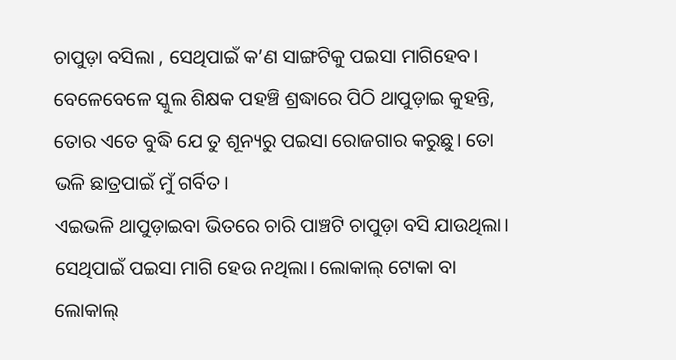ଚାପୁଡ଼ା ବସିଲା , ସେଥିପାଇଁ କ’ଣ ସାଙ୍ଗଟିକୁ ପଇସା ମାଗିହେବ। ବେଳେବେଳେ ସ୍କୁଲ ଶିକ୍ଷକ ପହଞ୍ଚି ଶ୍ରଦ୍ଧାରେ ପିଠି ଥାପୁଡ଼ାଇ କୁହନ୍ତି, ତୋର ଏତେ ବୁଦ୍ଧି ଯେ ତୁ ଶୂନ୍ୟରୁ ପଇସା ରୋଜଗାର କରୁଛୁ। ତୋ ଭଳି ଛାତ୍ରପାଇଁ ମୁଁ ଗର୍ବିତ।
ଏଇଭଳି ଥାପୁଡ଼ାଇବା ଭିତରେ ଚାରି ପାଞ୍ଚଟି ଚାପୁଡ଼ା ବସି ଯାଉଥିଲା। ସେଥିପାଇଁ ପଇସା ମାଗି ହେଉ ନଥିଲା। ଲୋକାଲ୍ ଟୋକା ବା ଲୋକାଲ୍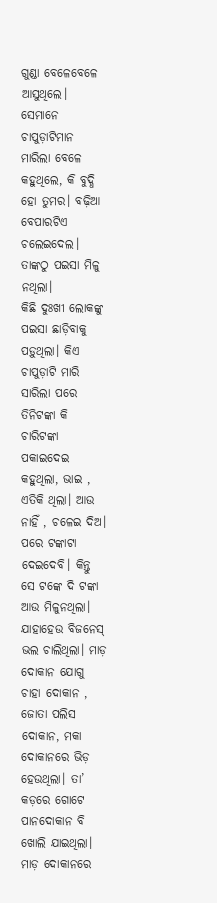ଗୁଣ୍ଡା ବେଳେବେଳେ ଆସୁଥିଲେ। ସେମାନେ ଚାପୁଡ଼ାଟିମାନ ମାରିଲା ବେଳେ କହୁଥିଲେ, କି ବୁଦ୍ଧି ହୋ ତୁମର। ବଢ଼ିଆ ବେପାରଟିଏ ଚଲେଇଦେଲ। ତାଙ୍କଠୁ ପଇସା ମିଳୁ ନଥିଲା।
କିଛି ଦୁଃଖୀ ଲୋକଙ୍କୁ ପଇସା ଛାଡ଼ିବାକୁ ପଡ଼ୁଥିଲା। କିଏ ଚାପୁଡ଼ାଟି ମାରି ସାରିଲା ପରେ ତିନିଟଙ୍କା କି ଚାରିଟଙ୍କା ପକାଇଦେଇ କହୁଥିଲା, ଭାଇ , ଏତିକି ଥିଲା। ଆଉ ନାହିଁ , ଚଳେଇ ଦିଅ। ପରେ ଟଙ୍କାଟା ଦେଇଦେବି। କିନ୍ତୁ ସେ ଟଙ୍କେ ଦି ଟଙ୍କା ଆଉ ମିଳୁନଥିଲା।
ଯାହାହେଉ ବିଜନେସ୍ ଭଲ ଚାଲିଥିଲା। ମାଡ଼ ଦୋକାନ ଯୋଗୁ ଚାହା ଦୋକାନ , ଜୋତା ପଲିସ ଦୋକାନ, ମକା ଦୋକାନରେ ଭିଡ଼ ହେଉଥିଲା। ତା’ କଡ଼ରେ ଗୋଟେ ପାନଦୋକାନ ବି ଖୋଲି ଯାଇଥିଲା। ମାଡ଼ ଦୋକାନରେ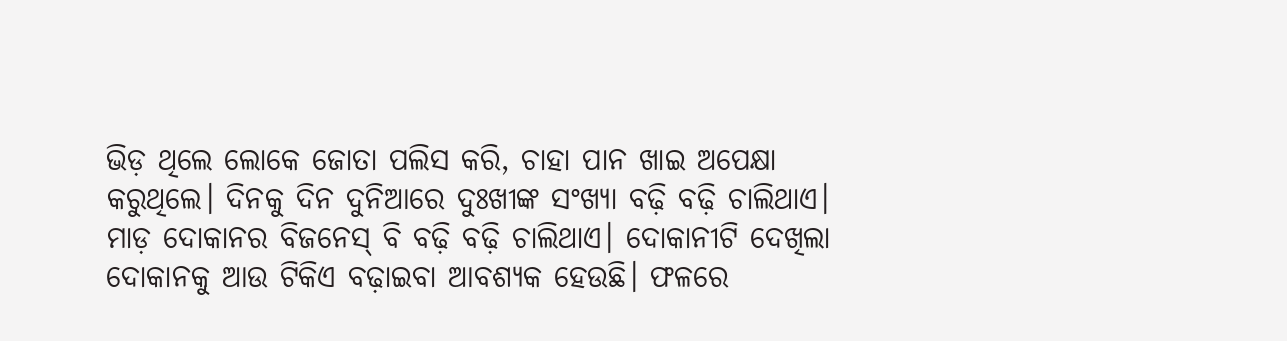ଭିଡ଼ ଥିଲେ ଲୋକେ ଜୋତା ପଲିସ କରି, ଚାହା ପାନ ଖାଇ ଅପେକ୍ଷା କରୁଥିଲେ। ଦିନକୁ ଦିନ ଦୁନିଆରେ ଦୁଃଖୀଙ୍କ ସଂଖ୍ୟା ବଢ଼ି ବଢ଼ି ଚାଲିଥାଏ। ମାଡ଼ ଦୋକାନର ବିଜନେସ୍ ବି ବଢ଼ି ବଢ଼ି ଚାଲିଥାଏ। ଦୋକାନୀଟି ଦେଖିଲା ଦୋକାନକୁ ଆଉ ଟିକିଏ ବଢ଼ାଇବା ଆବଶ୍ୟକ ହେଉଛି। ଫଳରେ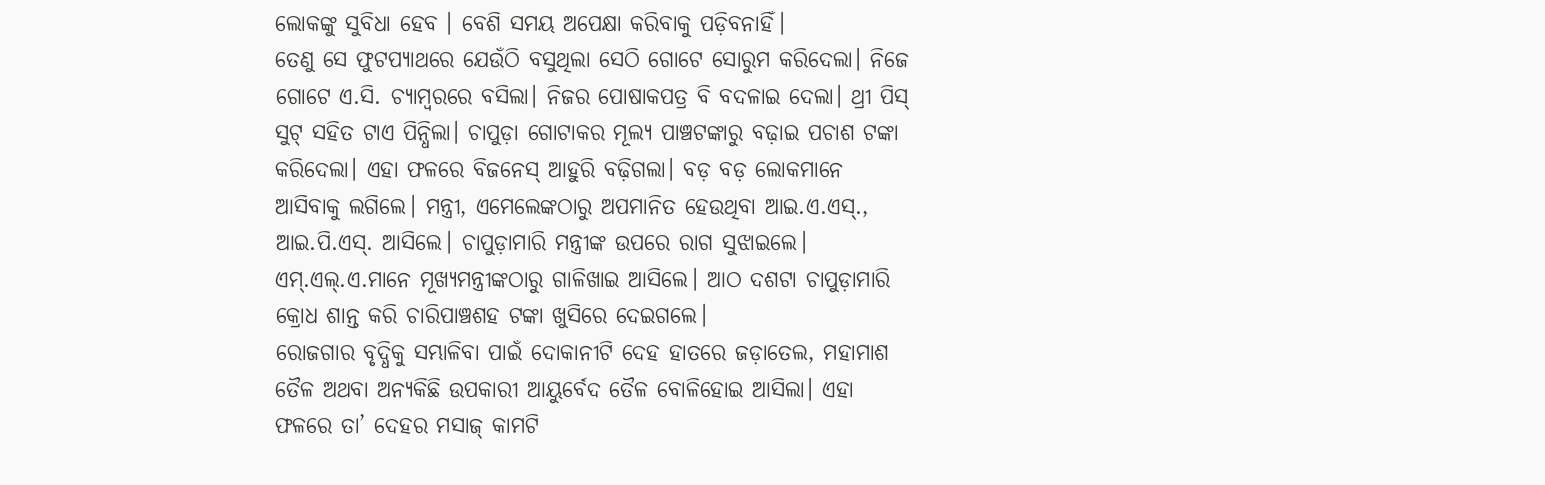ଲୋକଙ୍କୁ ସୁବିଧା ହେବ । ବେଶି ସମୟ ଅପେକ୍ଷା କରିବାକୁ ପଡ଼ିବନାହିଁ।
ତେଣୁ ସେ ଫୁଟପ୍ୟାଥରେ ଯେଉଁଠି ବସୁଥିଲା ସେଠି ଗୋଟେ ସୋରୁମ କରିଦେଲା। ନିଜେ ଗୋଟେ ଏ.ସି. ଚ୍ୟାମ୍ବରରେ ବସିଲା। ନିଜର ପୋଷାକପତ୍ର ବି ବଦଳାଇ ଦେଲା। ଥ୍ରୀ ପିସ୍ ସୁଟ୍ ସହିତ ଟାଏ ପିନ୍ଧିଲା। ଚାପୁଡ଼ା ଗୋଟାକର ମୂଲ୍ୟ ପାଞ୍ଚଟଙ୍କାରୁ ବଢ଼ାଇ ପଚାଶ ଟଙ୍କା କରିଦେଲା। ଏହା ଫଳରେ ବିଜନେସ୍ ଆହୁରି ବଢ଼ିଗଲା। ବଡ଼ ବଡ଼ ଲୋକମାନେ ଆସିବାକୁ ଲଗିଲେ। ମନ୍ତ୍ରୀ, ଏମେଲେଙ୍କଠାରୁ ଅପମାନିତ ହେଉଥିବା ଆଇ.ଏ.ଏସ୍., ଆଇ.ପି.ଏସ୍. ଆସିଲେ। ଚାପୁଡ଼ାମାରି ମନ୍ତ୍ରୀଙ୍କ ଉପରେ ରାଗ ସୁଝାଇଲେ। ଏମ୍.ଏଲ୍.ଏ.ମାନେ ମୂଖ୍ୟମନ୍ତ୍ରୀଙ୍କଠାରୁ ଗାଳିଖାଇ ଆସିଲେ। ଆଠ ଦଶଟା ଚାପୁଡ଼ାମାରି କ୍ରୋଧ ଶାନ୍ତ କରି ଚାରିପାଞ୍ଚଶହ ଟଙ୍କା ଖୁସିରେ ଦେଇଗଲେ।
ରୋଜଗାର ବୃଦ୍ଧିକୁ ସମ୍ଭାଳିବା ପାଇଁ ଦୋକାନୀଟି ଦେହ ହାତରେ ଜଡ଼ାତେଲ, ମହାମାଶ ତୈଳ ଅଥବା ଅନ୍ୟକିଛି ଉପକାରୀ ଆୟୁର୍ବେଦ ତୈଳ ବୋଳିହୋଇ ଆସିଲା। ଏହା ଫଳରେ ତା’ ଦେହର ମସାଜ୍ କାମଟି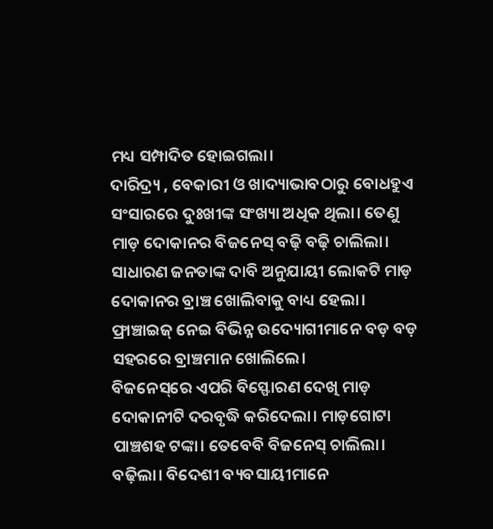ମଧ୍ୟ ସମ୍ପାଦିତ ହୋଇଗଲା।
ଦାରିଦ୍ର୍ୟ , ବେକାରୀ ଓ ଖାଦ୍ୟାଭାବଠାରୁ ବୋଧହୁଏ ସଂସାରରେ ଦୁଃଖୀଙ୍କ ସଂଖ୍ୟା ଅଧିକ ଥିଲା। ତେଣୁ ମାଡ଼ ଦୋକାନର ବିଜନେସ୍ ବଢ଼ି ବଢ଼ି ଚାଲିଲା। ସାଧାରଣ ଜନତାଙ୍କ ଦାବି ଅନୁଯାୟୀ ଲୋକଟି ମାଡ଼ ଦୋକାନର ବ୍ରାଞ୍ଚ ଖୋଲିବାକୁ ବାଧ୍ୟ ହେଲା। ଫ୍ରାଞ୍ଚାଇଜ୍ ନେଇ ବିଭିନ୍ନ ଉଦ୍ୟୋଗୀମାନେ ବଡ଼ ବଡ଼ ସହରରେ ବ୍ରାଞ୍ଚମାନ ଖୋଲିଲେ।
ବିଜନେସ୍‌ରେ ଏପରି ବିସ୍ଫୋରଣ ଦେଖି ମାଡ଼ ଦୋକାନୀଟି ଦରବୃଦ୍ଧି କରିଦେଲା। ମାଡ଼ଗୋଟା ପାଞ୍ଚଶହ ଟଙ୍କା। ତେବେବି ବିଜନେସ୍ ଚାଲିଲା। ବଢ଼ିଲା। ବିଦେଶୀ ବ୍ୟବସାୟୀମାନେ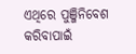ଏଥିରେ ପୁଞ୍ଜିନିବେଶ କରିବାପାଇଁ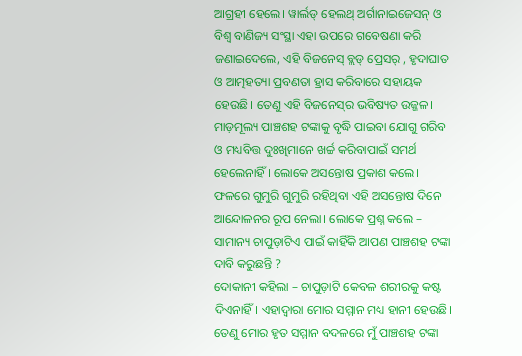ଆଗ୍ରହୀ ହେଲେ। ୱାର୍ଲଡ୍ ହେଲଥ୍ ଅର୍ଗାନାଇଜେସନ୍ ଓ ବିଶ୍ୱ ବାଣିଜ୍ୟ ସଂସ୍ଥା ଏହା ଉପରେ ଗବେଷଣା କରି ଜଣାଇଦେଲେ, ଏହି ବିଜନେସ୍ ବ୍ଲଡ୍ ପ୍ରେସର୍ , ହୃଦାଘାତ ଓ ଆତ୍ମହତ୍ୟା ପ୍ରବଣତା ହ୍ରାସ କରିବାରେ ସହାୟକ ହେଉଛି। ତେଣୁ ଏହି ବିଜନେସ୍‌ର ଭବିଷ୍ୟତ ଉଜ୍ଜଳ।
ମାଡ଼ମୂଲ୍ୟ ପାଞ୍ଚଶହ ଟଙ୍କାକୁ ବୃଦ୍ଧି ପାଇବା ଯୋଗୁ ଗରିବ ଓ ମଧ୍ୟବିତ୍ତ ଦୁଃଖିମାନେ ଖର୍ଚ୍ଚ କରିବାପାଇଁ ସମର୍ଥ ହେଲେନାହିଁ । ଲୋକେ ଅସନ୍ତୋଷ ପ୍ରକାଶ କଲେ। ଫଳରେ ଗୁମୁରି ଗୁମୁରି ରହିଥିବା ଏହି ଅସନ୍ତୋଷ ଦିନେ ଆନ୍ଦୋଳନର ରୂପ ନେଲା। ଲୋକେ ପ୍ରଶ୍ନ କଲେ – ସାମାନ୍ୟ ଚାପୁଡ଼ାଟିଏ ପାଇଁ କାହିଁକି ଆପଣ ପାଞ୍ଚଶହ ଟଙ୍କା ଦାବି କରୁଛନ୍ତି ?
ଦୋକାନୀ କହିଲା – ଚାପୁଡ଼ାଟି କେବଳ ଶରୀରକୁ କଷ୍ଟ ଦିଏନାହିଁ। ଏହାଦ୍ୱାରା ମୋର ସମ୍ମାନ ମଧ୍ୟ ହାନୀ ହେଉଛି। ତେଣୁ ମୋର ହୃତ ସମ୍ମାନ ବଦଳରେ ମୁଁ ପାଞ୍ଚଶହ ଟଙ୍କା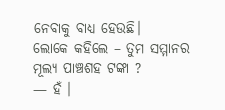ନେବାକୁ ବାଧ୍ୟ ହେଉଛି।
ଲୋକେ କହିଲେ – ତୁମ ସମ୍ମାନର ମୂଲ୍ୟ ପାଞ୍ଚଶହ ଟଙ୍କା ?
— ହଁ ।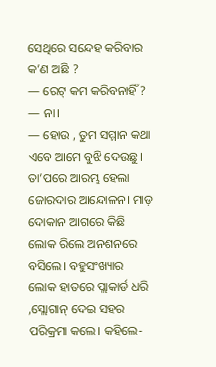ସେଥିରେ ସନ୍ଦେହ କରିବାର କ’ଣ ଅଛି ?
— ରେଟ୍ କମ କରିବନାହିଁ ?
— ନା।
— ହୋଉ , ତୁମ ସମ୍ମାନ କଥା ଏବେ ଆମେ ବୁଝି ଦେଉଛୁ।
ତା’ପରେ ଆରମ୍ଭ ହେଲା ଜୋରଦାର ଆନ୍ଦୋଳନ। ମାଡ଼ ଦୋକାନ ଆଗରେ କିଛି ଲୋକ ରିଲେ ଅନଶନରେ ବସିଲେ। ବହୁସଂଖ୍ୟାର ଲୋକ ହାତରେ ପ୍ଲାକାର୍ଡ ଧରି ,ସ୍ଲୋଗାନ୍ ଦେଇ ସହର ପରିକ୍ରମା କଲେ। କହିଲେ-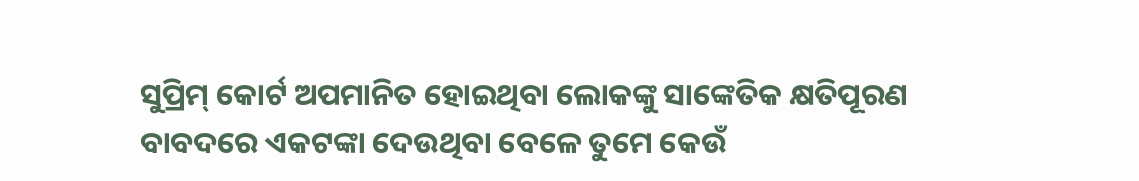ସୁପ୍ରିମ୍ କୋର୍ଟ ଅପମାନିତ ହୋଇଥିବା ଲୋକଙ୍କୁ ସାଙ୍କେତିକ କ୍ଷତିପୂରଣ ବାବଦରେ ଏକଟଙ୍କା ଦେଉଥିବା ବେଳେ ତୁମେ କେଉଁ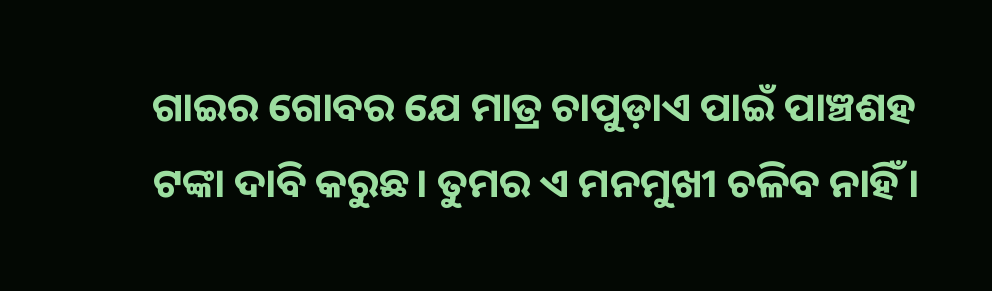ଗାଇର ଗୋବର ଯେ ମାତ୍ର ଚାପୁଡ଼ାଏ ପାଇଁ ପାଞ୍ଚଶହ ଟଙ୍କା ଦାବି କରୁଛ। ତୁମର ଏ ମନମୁଖୀ ଚଳିବ ନାହିଁ ।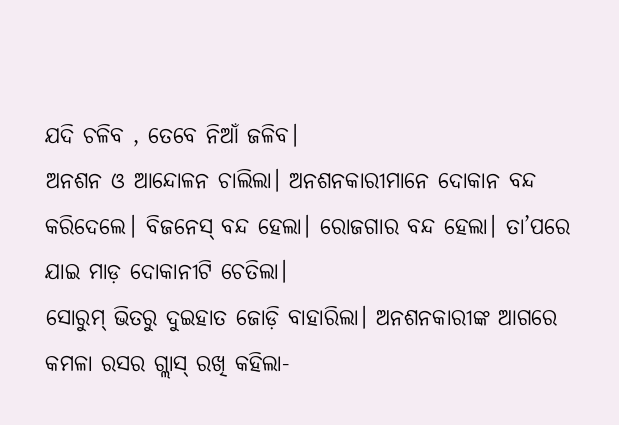ଯଦି ଚଳିବ , ତେବେ ନିଆଁ ଜଳିବ।
ଅନଶନ ଓ ଆନ୍ଦୋଳନ ଚାଲିଲା। ଅନଶନକାରୀମାନେ ଦୋକାନ ବନ୍ଦ କରିଦେଲେ। ବିଜନେସ୍ ବନ୍ଦ ହେଲା। ରୋଜଗାର ବନ୍ଦ ହେଲା। ତା’ପରେ ଯାଇ ମାଡ଼ ଦୋକାନୀଟି ଚେତିଲା।
ସୋରୁମ୍ ଭିତରୁ ଦୁଇହାତ ଜୋଡ଼ି ବାହାରିଲା। ଅନଶନକାରୀଙ୍କ ଆଗରେ କମଳା ରସର ଗ୍ଲାସ୍ ରଖି କହିଲା-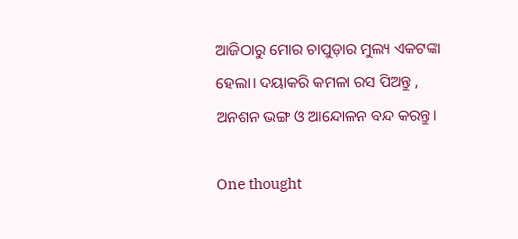ଆଜିଠାରୁ ମୋର ଚାପୁଡ଼ାର ମୁଲ୍ୟ ଏକଟଙ୍କା ହେଲା। ଦୟାକରି କମଳା ରସ ପିଅନ୍ତୁ , ଅନଶନ ଭଙ୍ଗ ଓ ଆନ୍ଦୋଳନ ବନ୍ଦ କରନ୍ତୁ।

One thought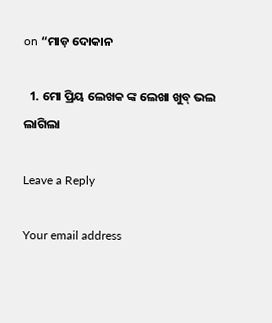on “ମାଡ଼ ଦୋକାନ

  1. ମୋ ପ୍ରିୟ ଲେଖକ ଙ୍କ ଲେଖା ଖୁବ୍ ଭଲ ଲାଗିଲା

Leave a Reply

Your email address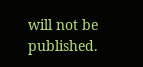will not be published.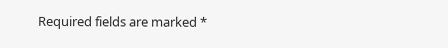Required fields are marked *